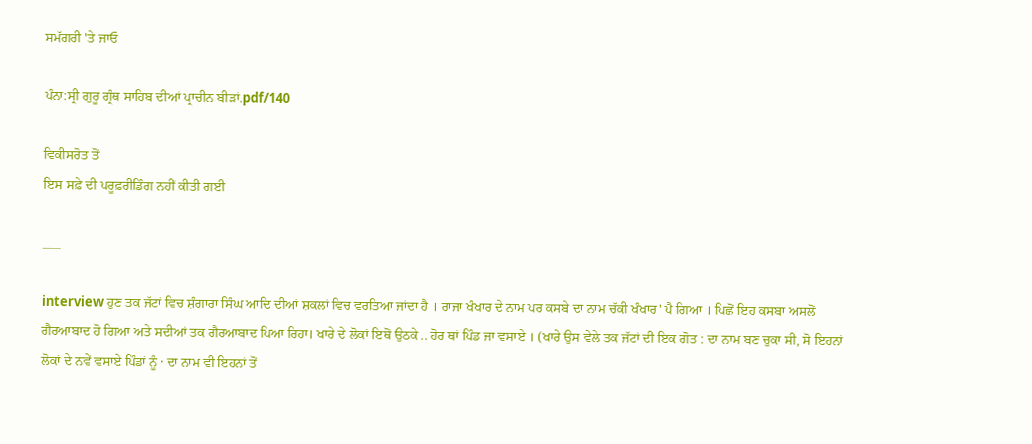ਸਮੱਗਰੀ 'ਤੇ ਜਾਓ

ਪੰਨਾ:ਸ੍ਰੀ ਗੁਰੂ ਗ੍ਰੰਥ ਸਾਹਿਬ ਦੀਆਂ ਪ੍ਰਾਚੀਨ ਬੀੜਾਂ.pdf/140

ਵਿਕੀਸਰੋਤ ਤੋਂ
ਇਸ ਸਫ਼ੇ ਦੀ ਪਰੂਫ਼ਰੀਡਿੰਗ ਨਹੀਂ ਕੀਤੀ ਗਈ

___

interview ਹੁਣ ਤਕ ਜੱਟਾਂ ਵਿਚ ਸ਼ੰਗਾਰਾ ਸਿੰਘ ਆਦਿ ਦੀਆਂ ਸ਼ਕਲਾਂ ਵਿਚ ਵਰਤਿਆ ਜਾਂਦਾ ਹੈ । ਰਾਜਾ ਖੰਖਾਰ ਦੇ ਨਾਮ ਪਰ ਕਸਬੇ ਦਾ ਨਾਮ ਚੱਕੀ ਖੰਖਾਰ' ਪੈ ਗਿਆ । ਪਿਛੋਂ ਇਹ ਕਸਬਾ ਅਸਲੋਂ ਗੈਰਆਬਾਦ ਹੋ ਗਿਆ ਅਤੇ ਸਦੀਆਂ ਤਕ ਗੈਰਆਬਾਦ ਪਿਆ ਰਿਹਾ। ਖਾਰੇ ਦੇ ਲੋਕਾਂ ਇਥੋਂ ਉਠਕੇ .. ਹੋਰ ਥਾਂ ਪਿੰਡ ਜਾ ਵਸਾਏ । (ਖਾਰੇ ਉਸ ਵੇਲੇ ਤਕ ਜੱਟਾਂ ਦੀ ਇਕ ਗੋਤ : ਦਾ ਨਾਮ ਬਣ ਚੁਕਾ ਸੀ, ਸੋ ਇਹਨਾਂ ਲੋਕਾਂ ਦੇ ਨਵੇਂ ਵਸਾਏ ਪਿੰਡਾਂ ਨੂੰ · ਦਾ ਨਾਮ ਵੀ ਇਹਨਾਂ ਤੋਂ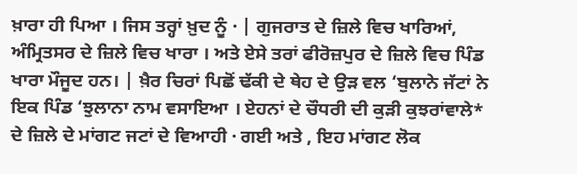ਖ਼ਾਰਾ ਹੀ ਪਿਆ । ਜਿਸ ਤਰ੍ਹਾਂ ਖ਼ੁਦ ਨੂੰ · | ਗੁਜਰਾਤ ਦੇ ਜ਼ਿਲੇ ਵਿਚ ਖਾਰਿਆਂ, ਅੰਮ੍ਰਿਤਸਰ ਦੇ ਜ਼ਿਲੇ ਵਿਚ ਖਾਰਾ । ਅਤੇ ਏਸੇ ਤਰਾਂ ਫੀਰੋਜ਼ਪੁਰ ਦੇ ਜ਼ਿਲੇ ਵਿਚ ਪਿੰਡ ਖਾਰਾ ਮੌਜੂਦ ਹਨ। | ਖ਼ੈਰ ਚਿਰਾਂ ਪਿਛੋਂ ਢੱਕੀ ਦੇ ਥੇਹ ਦੇ ਉੜ ਵਲ ‘ਬੁਲਾਨੇ ਜੱਟਾਂ ਨੇ ਇਕ ਪਿੰਡ ‘ਝੁਲਾਨਾ ਨਾਮ ਵਸਾਇਆ । ਏਹਨਾਂ ਦੇ ਚੌਧਰੀ ਦੀ ਕੁੜੀ ਕੁਝਰਾਂਵਾਲੇ* ਦੇ ਜ਼ਿਲੇ ਦੇ ਮਾਂਗਟ ਜਟਾਂ ਦੇ ਵਿਆਹੀ · ਗਈ ਅਤੇ , ਇਹ ਮਾਂਗਟ ਲੋਕ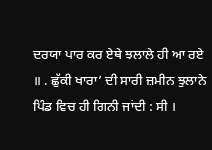ਦਰਯਾ ਪਾਰ ਕਰ ਏਥੇ ਝਲਾਲੇ ਹੀ ਆ ਰਏ ॥ . ਛੁੱਕੀ ਖਾਰਾ’ ਦੀ ਸਾਰੀ ਜ਼ਮੀਨ ਝੁਲਾਨੇ ਪਿੰਡ ਵਿਚ ਹੀ ਗਿਨੀ ਜਾਂਦੀ : ਸੀ ।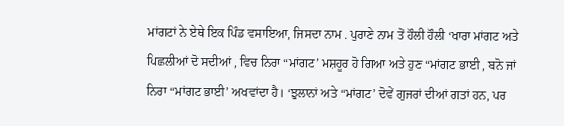ਮਾਂਗਟਾਂ ਨੇ ਏਥੇ ਇਕ ਪਿੰਡ ਵਸਾਇਆ, ਜਿਸਦਾ ਨਾਮ . ਪੁਰਾਣੇ ਨਾਮ ਤੋਂ ਹੌਲੀ ਹੌਲੀ ‘ਖਾਰਾ ਮਾਂਗਟ ਅਤੇ ਪਿਛਲੀਆਂ ਦੋ ਸਦੀਆਂ , ਵਿਚ ਨਿਰਾ “ਮਾਂਗਟ’ ਮਸ਼ਹੂਰ ਹੋ ਗਿਆ ਅਤੇ ਹੁਣ “ਮਾਂਗਟ ਭਾਈ , ਬਨੋ ਜਾਂ ਨਿਰਾ “ਮਾਂਗਟ ਭਾਈ’ ਅਖਵਾਂਦਾ ਹੈ। ‘ਝੁਲਾਨਾਂ ਅਤੇ “ਮਾਂਗਟ’ ਦੋਵੇਂ ਗੁਜਰਾਂ ਦੀਆਂ ਗਤਾਂ ਹਨ, ਪਰ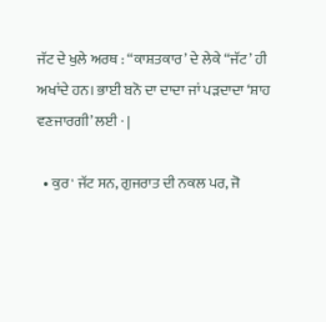ਜੱਟ ਦੇ ਖੁਲੇ ਅਰਥ : “ਕਾਸ਼ਤਕਾਰ’ ਦੇ ਲੇਕੇ “ਜੱਟ’ ਹੀ ਅਖਾਂਦੇ ਹਨ। ਭਾਈ ਬਨੋ ਦਾ ਦਾਦਾ ਜਾਂ ਪੜਦਾਦਾ ‘ਸ਼ਾਹ ਵਣਜਾਰਗੀ’ ਲਈ · |

  • ਕੁਰ' ਜੱਟ ਸਨ, ਗੁਜਰਾਤ ਦੀ ਨਕਲ ਪਰ, ਜੋ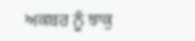ਅਕਬਰ ਨੂੰ ਝਾਕੁ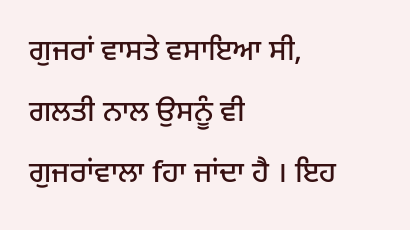ਗੁਜਰਾਂ ਵਾਸਤੇ ਵਸਾਇਆ ਸੀ, ਗਲਤੀ ਨਾਲ ਉਸਨੂੰ ਵੀ ਗੁਜਰਾਂਵਾਲਾ fਹਾ ਜਾਂਦਾ ਹੈ । ਇਹ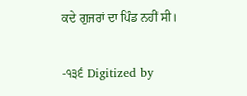ਕਦੇ ਗੁਜਰਾਂ ਦਾ ਪਿੰਡ ਨਹੀਂ ਸੀ।

-੧੩੬ Digitized by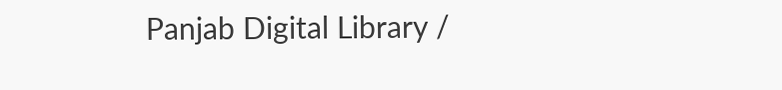Panjab Digital Library /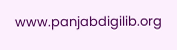www.panjabdigilib.org